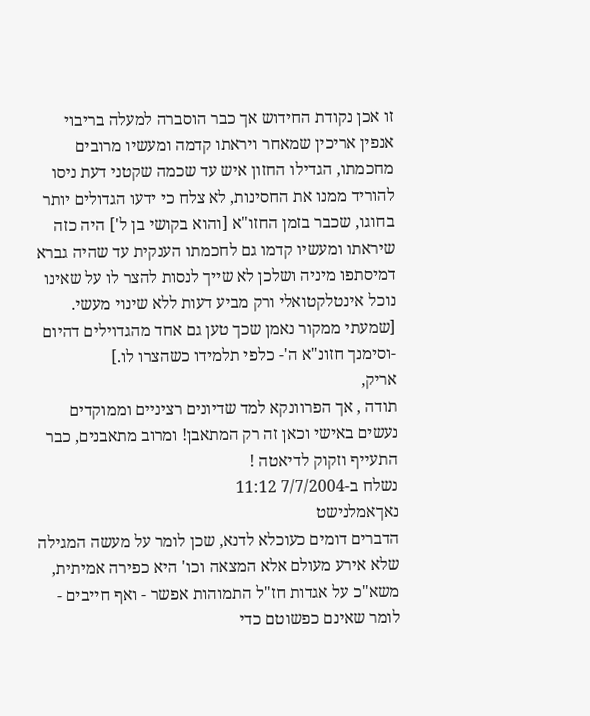זו אכן נקודת החידוש אך כבר הוסברה למעלה בריבוי אנפין אריכין שמאחר ויראתו קדמה ומעשיו מרובים מחכמתו, הגדילו החזון איש עד שכמה שקטני דעת ניסו להוריד ממנו את החסינות, לא צלח כי ידעו הגדולים יותר בחוגו, שכבר בזמן החזו"א [והוא בקושי בן ל'] היה כזה שיראתו ומעשיו קדמו גם לחכמתו הענקית עד שהיה גברא דמיסתפו מיניה ושלכן לא שייך לנסות להצר לו על שאינו נוכל אינטלקטואלי ורק מביע דעות ללא שינוי מעשי. [שמעתי ממקור נאמן שכך טען גם אחד מהגדוילים דהיום -וסימנך חזונ"א ה'- כלפי תלמידו כשהצרו לו.]
אריק,
תודה , אך הפרוונקא למד שדיונים רציניים וממוקדים נעשים באישי וכאן זה רק המתאבן! ומרוב מתאבנים, כבר התעייף וזקוק לדיאטה !
נשלח ב-7/7/2004 11:12
נאךאמלנישט
הדברים דומים כעוכלא לדנא, שכן לומר על מעשה המגילה שלא אירע מעולם אלא המצאה וכו' היא כפירה אמיתית, משא"כ על אגדות חז"ל התמוהות אפשר - ואף חייבים - לומר שאינם כפשוטם כדי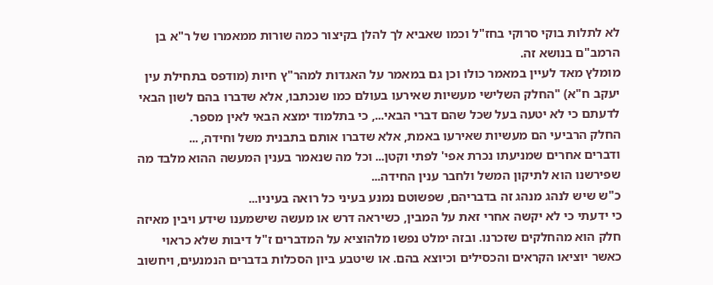לא לתלות בוקי סרוקי בחז"ל וכמו שאביא לך להלן בקיצור כמה שורות ממאמרו של ר"א בן הרמב"ם בנושא זה.
מומלץ מאד לעיין במאמר כולו וכן גם במאמר על האגדות למהר"ץ חיות (מודפס בתחילת עין יעקב ח"א) "החלק השלישי מעשיות שאירעו בעולם כמו שנכתבו, אלא שדברו בהם לשון הבאי לדעתם כי לא יטעה בעל שכל שהם דברי הבאי..., כי בתלמוד ימצא הבאי לאין מספר.
החלק הרביעי הם מעשיות שאירעו באמת, אלא שדברו אותם בתבנית משל וחידה, ...
ודברים אחרים שמניעתו נכרת אפי' לפתי וקטן... וכל מה שנאמר בענין המעשה ההוא מלבד מה שפירשנו הוא לתיקון המשל ולחבר ענין החידה...
כ"ש שיש לנהג מנהג זה בדבריהם, שפשוטם נמנע בעיני כל רואה בעיניו...
כי ידעתי כי לא יקשה אחרי זאת על המבין, כשיראה דרש או מעשה שישמענו שידע ויבין מאיזה חלק הוא מהחלקים שזכרנו. ובזה ימלט נפשו מלהוציא על המדברים ז"ל דיבות שלא כראוי כאשר יוציאו הקראים והכסילים וכיוצא בהם. או שיטבע ביון הסכלות בדברים הנמנעים, ויחשוב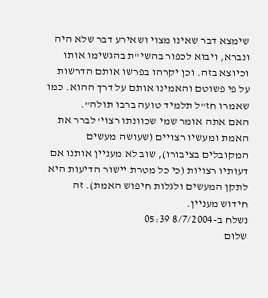שימצא דבר שאינו מצוי ושאירע דבר שלא היה ונברא, ויבוא לכפור בהשי"ת בהגשימו אותו וכיוצא בזה. וכן יקרהו בפרשו אותם הדרשות על פי פשוטם והאמינו אותם על דרך ההוא. כמו שאמרו חז"ל תלמיד טועה ברבו תולה".
האם אתה אומר שמי שכוונתו רצוי' לברר את האמת ומעשיו רצויים (שעושה מעשים המקובלים בציבורו), שוב לא מעניין אותנו אם דעותיו רצויות (כי כל מטרת יישור הדיעות היא לתקן המעשים ולגלות חיפוש האמת). זה חידוש מעניין.
נשלח ב-8/7/2004 05:39
שלום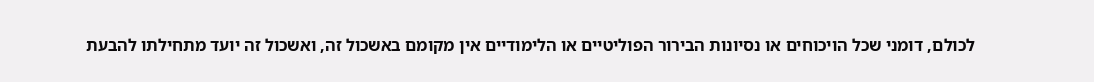לכולם, דומני שכל הויכוחים או נסיונות הבירור הפוליטיים או הלימודיים אין מקומם באשכול זה, ואשכול זה יועד מתחילתו להבעת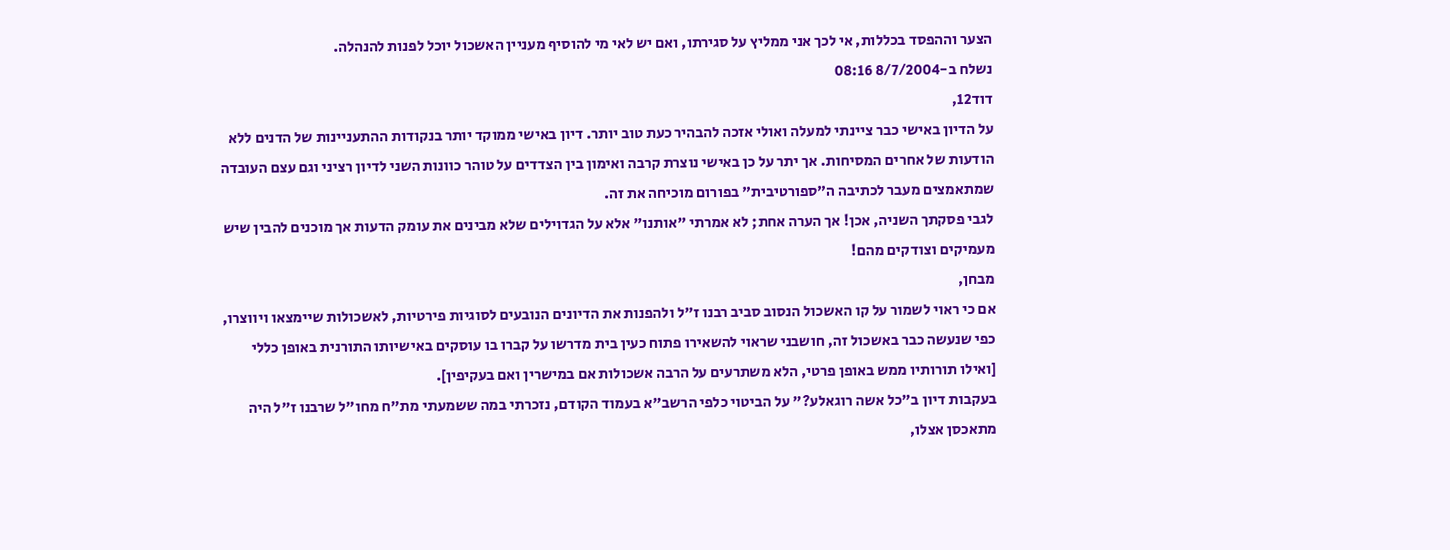הצער וההפסד בכללות, אי לכך אני ממליץ על סגירתו, ואם יש לאי מי להוסיף מעניין האשכול יוכל לפנות להנהלה.
נשלח ב-8/7/2004 08:16
דוד12,
על הדיון באישי כבר ציינתי למעלה ואולי אזכה להבהיר כעת טוב יותר. דיון באישי ממוקד יותר בנקודות ההתעניינות של הדנים ללא הודעות של אחרים המסיחות. אך יתר על כן באישי נוצרת קרבה ואימון בין הצדדים על טוהר כוונות השני לדיון רציני וגם עצם העובדה שמתאמצים מעבר לכתיבה ה"ספורטיבית" בפורום מוכיחה את זה.
לגבי פסקתך השניה, אכן! אך הערה אחת; לא אמרתי "אותנו" אלא על הגדוילים שלא מבינים את עומק הדעות אך מוכנים להבין שיש מעמיקים וצודקים מהם!
מבחן,
אם כי ראוי לשמור על קו האשכול הנסוב סביב רבנו ז"ל ולהפנות את הדיונים הנובעים לסוגיות פירטיות, לאשכולות שיימצאו ויווצרו, כפי שנעשה כבר באשכול זה, חושבני שראוי להשאירו פתוח כעין בית מדרשו על קברו בו עוסקים באישיותו התורנית באופן כללי [ואילו תורותיו ממש באופן פרטי, הלא משתרעים על הרבה אשכולות אם במישרין ואם בעקיפין].
בעקבות דיון ב"כל אשה רוגאלע?" על הביטוי כלפי הרשב"א בעמוד הקודם, נזכרתי במה ששמעתי מת"ח מחו"ל שרבנו ז"ל היה מתאכסן אצלו,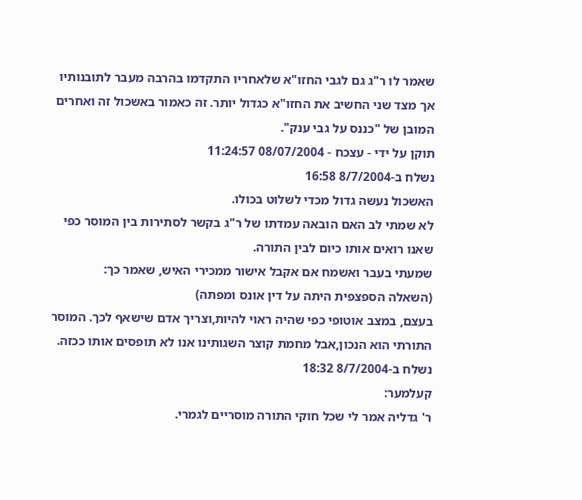שאמר לו ר"ג גם לגבי החזו"א שלאחריו התקדמו בהרבה מעבר לתובנותיו אך מצד שני החשיב את החזו"א כגדול יותר. זה כאמור באשכול זה ואחרים המובן של "כננס על גבי ענק".
תוקן על ידי - עצכח - 08/07/2004 11:24:57
נשלח ב-8/7/2004 16:58
האשכול נעשה גדול מכדי לשלוט בכולו.
לא שמתי לב האם הובאה עמדתו של ר"ג בקשר לסתירות בין המוסר כפי שאנו רואים אותו כיום לבין התורה.
שמעתי בעבר ואשמח אם אקבל אישור ממכירי האיש, שאמר כך:
(השאלה הספצפית היתה על דין אונס ומפתה)
בעצם, במצב אוטופי כפי שהיה ראוי להיות,וצריך אדם שישאף לכך. המוסר התורתי הוא הנכון,אבל מחמת קוצר השגותינו אנו לא תופסים אותו ככזה.
נשלח ב-8/7/2004 18:32
קעלמער:
ר' גדליה אמר לי שכל חוקי התורה מוסריים לגמרי.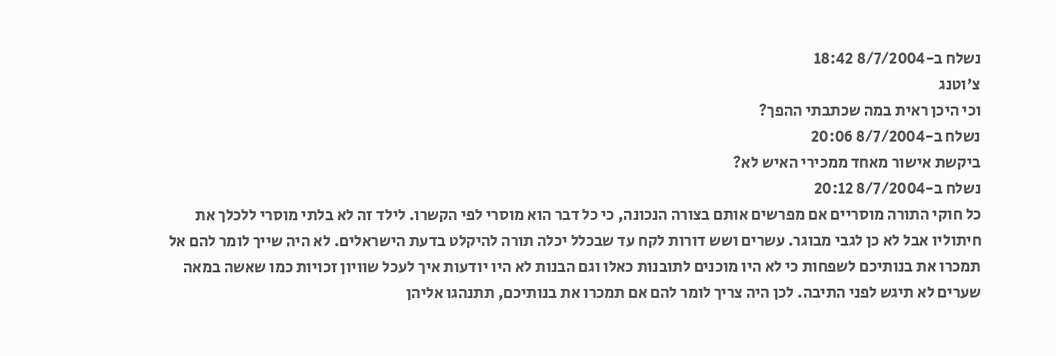נשלח ב-8/7/2004 18:42
צ'וטנג
וכי היכן ראית במה שכתבתי ההפך?
נשלח ב-8/7/2004 20:06
ביקשת אישור מאחד ממכירי האיש לא?
נשלח ב-8/7/2004 20:12
כל חוקי התורה מוסריים אם מפרשים אותם בצורה הנכונה, כי כל דבר הוא מוסרי לפי הקשרו. לילד זה לא בלתי מוסרי ללכלך את חיתוליו אבל לא כן לגבי מבוגר. עשרים ושש דורות לקח עד שבכלל יכלה תורה להיקלט בדעת הישראלים. לא היה שייך לומר להם אל תמכרו את בנותיכם לשפחות כי לא היו מוכנים לתובנות כאלו וגם הבנות לא היו יודעות איך לעכל שוויון זכויות כמו שאשה במאה שערים לא תיגש לפני התיבה. לכן היה צריך לומר להם אם תמכרו את בנותיכם, תתנהגו אליהן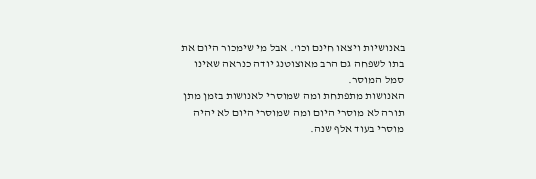באנושיות ויצאו חינם וכו'. אבל מי שימכור היום את בתו לשפחה גם הרב מאוצוטנג יודה כנראה שאינו סמל המוסר.
האנושות מתפתחת ומה שמוסרי לאנושות בזמן מתן תורה לא מוסרי היום ומה שמוסרי היום לא יהיה מוסרי בעוד אלף שנה.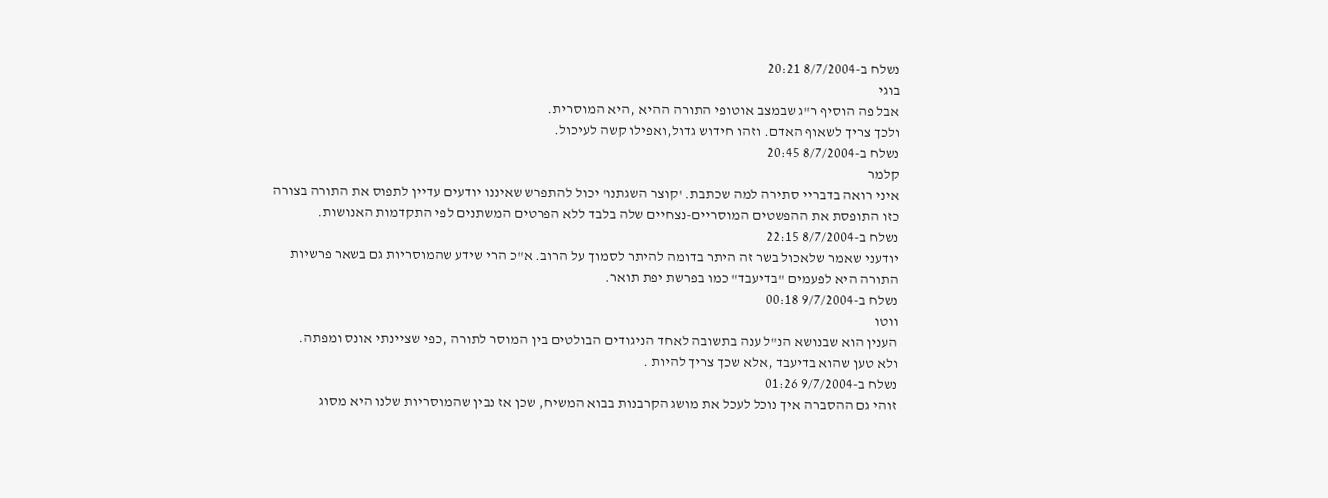נשלח ב-8/7/2004 20:21
בוגי
אבל פה הוסיף ר"ג שבמצב אוטופי התורה ההיא ,היא המוסרית.
ולכך צריך לשאוף האדם. וזהו חידוש גדול,ואפילו קשה לעיכול.
נשלח ב-8/7/2004 20:45
קלמר
איני רואה בדבריי סתירה למה שכתבת. 'קוצר השגתנו' יכול להתפרש שאיננו יודעים עדיין לתפוס את התורה בצורה כזו התופסת את ההפשטים המוסריים-נצחיים שלה בלבד ללא הפרטים המשתנים לפי התקדמות האנושות.
נשלח ב-8/7/2004 22:15
יודעני שאמר שלאכול בשר זה היתר בדומה להיתר לסמוך על הרוב. א"כ הרי שידע שהמוסריות גם בשאר פרשיות התורה היא לפעמים "בדיעבד" כמו בפרשת יפת תואר.
נשלח ב-9/7/2004 00:18
ווטו
הענין הוא שבנושא הנ"ל ענה בתשובה לאחד הניגודים הבולטים בין המוסר לתורה ,כפי שציינתי אונס ומפתה.
ולא טען שהוא בדיעבד ,אלא שכך צריך להיות .
נשלח ב-9/7/2004 01:26
זוהי גם ההסברה איך נוכל לעכל את מושג הקרבנות בבוא המשיח, שכן אז נבין שהמוסריות שלנו היא מסוג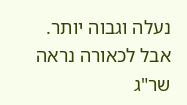נעלה וגבוה יותר.
אבל לכאורה נראה שר"ג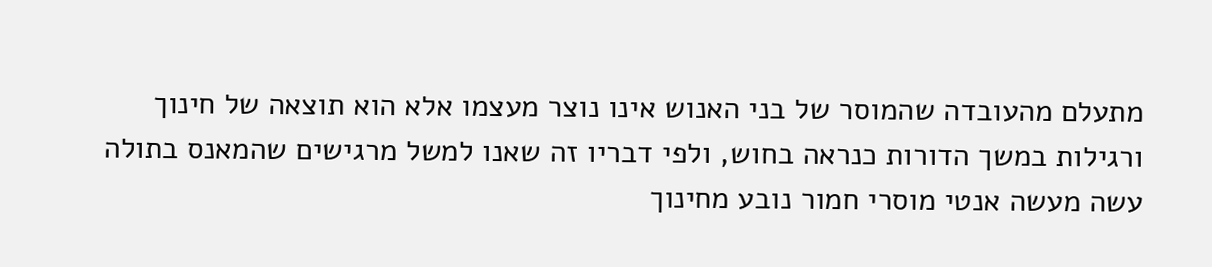מתעלם מהעובדה שהמוסר של בני האנוש אינו נוצר מעצמו אלא הוא תוצאה של חינוך ורגילות במשך הדורות כנראה בחוש, ולפי דבריו זה שאנו למשל מרגישים שהמאנס בתולה עשה מעשה אנטי מוסרי חמור נובע מחינוך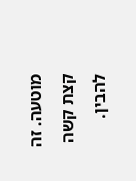מוטעה. זה קצת קשה להבין.